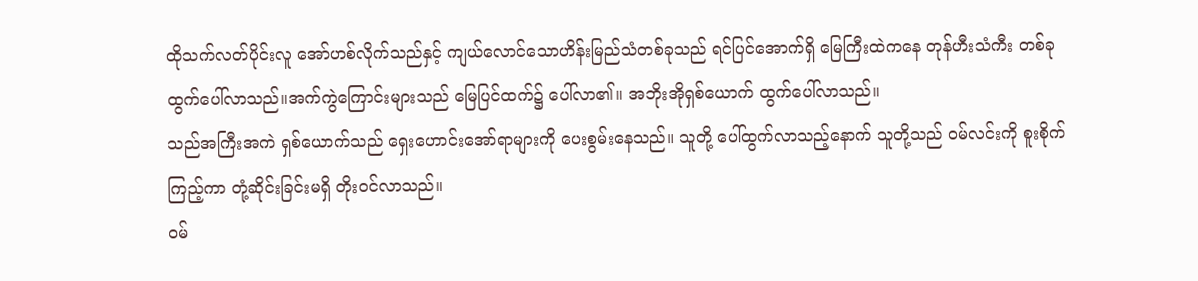ထိုသက်လတ်ပိုင်းလူ အော်ဟစ်လိုက်သည်နှင့် ကျယ်လောင်သောဟိန်းမြည်သံတစ်ခုသည် ရင်ပြင်အောက်ရှိ မြေကြီးထဲကနေ တုန်ဟီးသံကီး တစ်ခု ထွက်ပေါ်လာသည်။အက်ကွဲကြောင်းများသည် မြေပြင်ထက်၌ ပေါ်လာ၏။ အဘိုးအိုရှစ်ယောက် ထွက်ပေါ်လာသည်။
သည်အကြီးအကဲ ရှစ်ယောက်သည် ရှေးဟောင်းအော်ရာများကို ပေးစွမ်းနေသည်။ သူတို့ ပေါ်ထွက်လာသည့်နောက် သူတို့သည် ဝမ်လင်းကို စူးစိုက်ကြည့်ကာ တုံ့ဆိုင်းခြင်းမရှိ တိုးဝင်လာသည်။
ဝမ်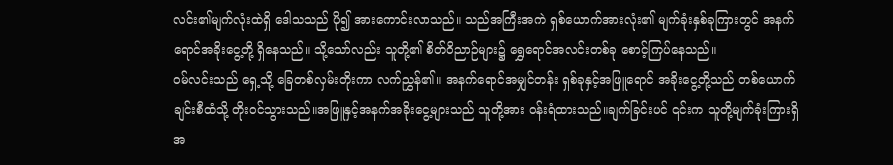လင်း၏မျက်လုံးထဲရှိ ဒေါသသည် ပို၍ အားကောင်းလာသည်။ သည်အကြီးအကဲ ရှစ်ယောက်အားလုံး၏ မျက်ခုံးနှစ်ခုကြားတွင် အနက်ရောင်အခိုးငွေ့တို့ ရှိနေသည်။ သို့သော်လည်း သူတို့၏ စိတ်ဝိညာဉ်များ၌ ရွှေရောင်အလင်းတစ်ခု စောင့်ကြပ်နေသည်။
ဝမ်လင်းသည် ရှေ့သို့ ခြေတစ်လှမ်းတိုးကာ လက်ညွှန်၏။ အနက်ရောင်အမျှင်တန်း ရှစ်ခုနှင့်အဖြူရောင် အခိုးငွေ့တို့သည် တစ်ယောက်ချင်းစီထံသို့ တိုးဝင်သွားသည်။အဖြူနှင့်အနက်အခိုးငွေ့များသည် သူတို့အား ဝန်းရံထားသည်။ချက်ခြင်းပင် ၎င်းက သူတို့မျက်ခုံးကြားရှိ အ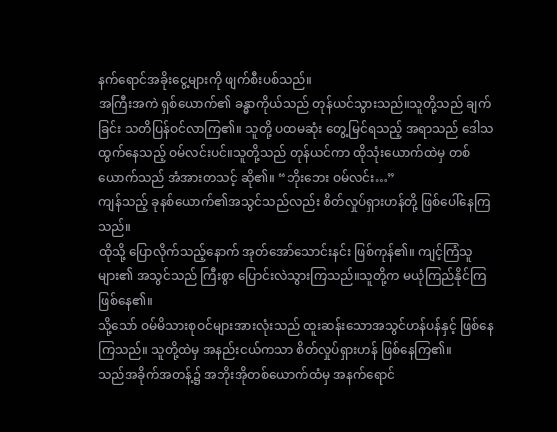နက်ရောင်အခိုးငွေ့များကို ဖျက်စီးပစ်သည်။
အကြီးအကဲ ရှစ်ယောက်၏ ခန္ဓာကိုယ်သည် တုန်ယင်သွားသည်။သူတို့သည် ချက်ခြင်း သတိပြန်ဝင်လာကြ၏။ သူတို့ ပထမဆုံး တွေ့မြင်ရသည့် အရာသည် ဒေါသထွက်နေသည့် ဝမ်လင်းပင်။သူတို့သည် တုန်ယင်ကာ ထိုသုံးယောက်ထဲမှ တစ်ယောက်သည် အံအားတသင့် ဆို၏။ “ဘိုးဘေး ဝမ်လင်း…”
ကျန်သည့် ခုနစ်ယောက်၏အသွင်သည်လည်း စိတ်လှုပ်ရှားဟန်တို့ ဖြစ်ပေါ်နေကြသည်။
ထိုသို့ ပြောလိုက်သည့်နောက် အုတ်အော်သောင်းနင်း ဖြစ်ကုန်၏။ ကျင့်ကြံသူများ၏ အသွင်သည် ကြီးစွာ ပြောင်းလဲသွားကြသည်။သူတို့က မယုံကြည်နိုင်ကြ ဖြစ်နေ၏။
သို့သော် ဝမ်မိသားစုဝင်များအားလုံးသည် ထူးဆန်းသောအသွင်ဟန်ပန်နှင့် ဖြစ်နေကြသည်။ သူတို့ထဲမှ အနည်းငယ်ကသာ စိတ်လှုပ်ရှားဟန် ဖြစ်နေကြ၏။
သည်အခိုက်အတန့်၌ အဘိုးအိုတစ်ယောက်ထံမှ အနက်ရောင်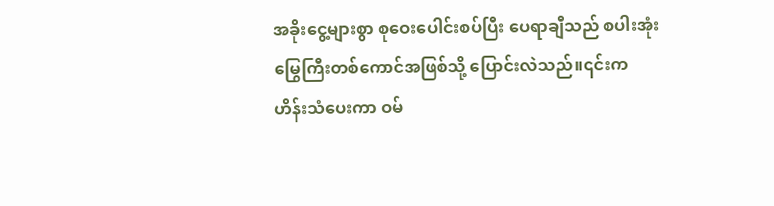အခိုးငွေ့များစွာ စုဝေးပေါင်းစပ်ပြီး ပေရာချီသည် စပါးအုံးမြွေကြီးတစ်ကောင်အဖြစ်သို့ ပြောင်းလဲသည်။၎င်းက ဟိန်းသံပေးကာ ဝမ်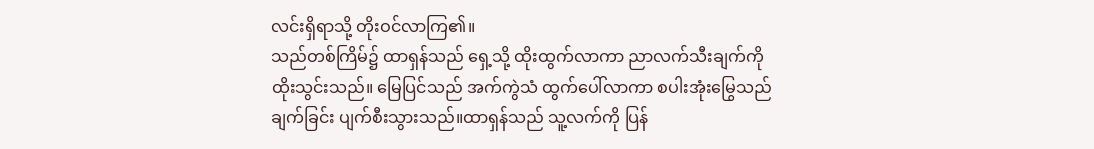လင်းရှိရာသို့ တိုးဝင်လာကြ၏။
သည်တစ်ကြိမ်၌ ထာရှန်သည် ရှေ့သို့ ထိုးထွက်လာကာ ညာလက်သီးချက်ကို ထိုးသွင်းသည်။ မြေပြင်သည် အက်ကွဲသံ ထွက်ပေါ်လာကာ စပါးအုံးမြွေသည် ချက်ခြင်း ပျက်စီးသွားသည်။ထာရှန်သည် သူ့လက်ကို ပြန်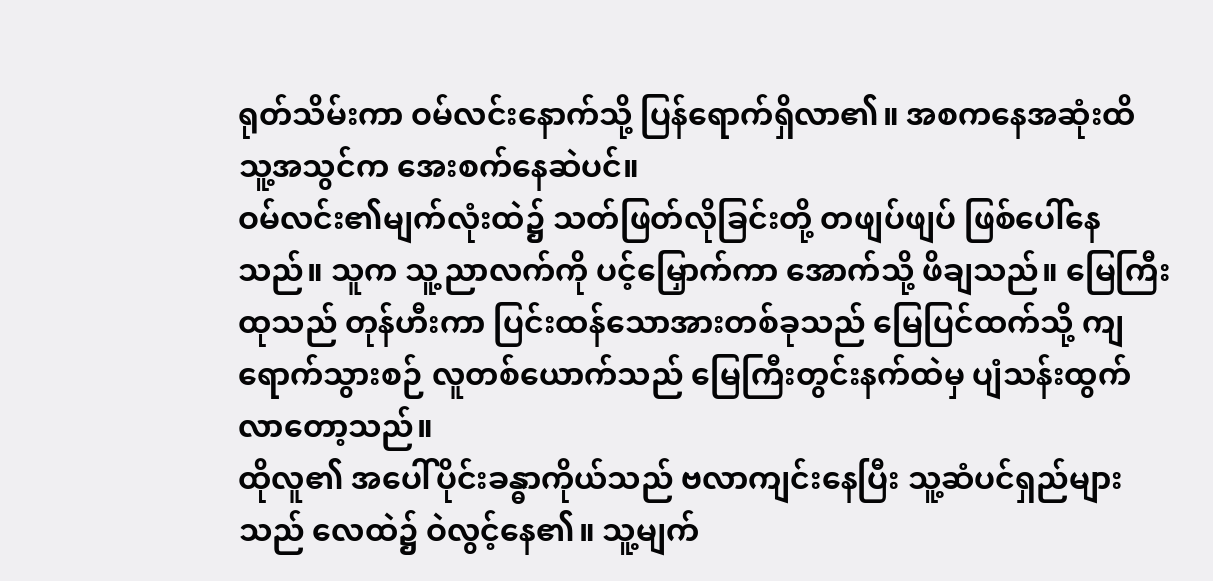ရုတ်သိမ်းကာ ဝမ်လင်းနောက်သို့ ပြန်ရောက်ရှိလာ၏။ အစကနေအဆုံးထိ သူ့အသွင်က အေးစက်နေဆဲပင်။
ဝမ်လင်း၏မျက်လုံးထဲ၌ သတ်ဖြတ်လိုခြင်းတို့ တဖျပ်ဖျပ် ဖြစ်ပေါ်နေသည်။ သူက သူ့ညာလက်ကို ပင့်မြှောက်ကာ အောက်သို့ ဖိချသည်။ မြေကြီးထုသည် တုန်ဟီးကာ ပြင်းထန်သောအားတစ်ခုသည် မြေပြင်ထက်သို့ ကျရောက်သွားစဉ် လူတစ်ယောက်သည် မြေကြီးတွင်းနက်ထဲမှ ပျံသန်းထွက်လာတော့သည်။
ထိုလူ၏ အပေါ်ပိုင်းခန္ဓာကိုယ်သည် ဗလာကျင်းနေပြီး သူ့ဆံပင်ရှည်များသည် လေထဲ၌ ဝဲလွင့်နေ၏။ သူ့မျက်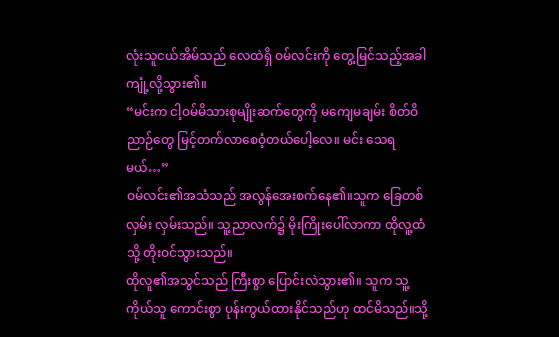လုံးသူငယ်အိမ်သည် လေထဲရှိ ဝမ်လင်းကို တွေ့မြင်သည့်အခါ ကျုံ့လို့သွား၏။
“မင်းက ငါ့ဝမ်မိသားစုမျိုးဆက်တွေကို မကျေမချမ်း စိတ်ဝိညာဉ်တွေ မြင့်တက်လာစေဝံ့တယ်ပေါ့လေ။ မင်း သေရမယ်…”
ဝမ်လင်း၏အသံသည် အလွန်အေးစက်နေ၏။သူက ခြေတစ်လှမ်း လှမ်းသည်။ သူ့ညာလက်၌ မိုးကြိုးပေါ်လာကာ ထိုလူ့ထံသို့ တိုးဝင်သွားသည်။
ထိုလူ၏အသွင်သည် ကြီးစွာ ပြောင်းလဲသွား၏။ သူက သူ့ကိုယ်သူ ကောင်းစွာ ပုန်းကွယ်ထားနိုင်သည်ဟု ထင်မိသည်။သို့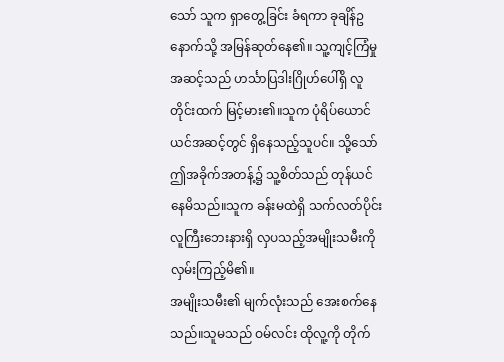သော် သူက ရှာတွေ့ခြင်း ခံရကာ ခုချိန်ဥ နောက်သို့ အမြန်ဆုတ်နေ၏။ သူ့ကျင့်ကြံမှုအဆင့်သည် ဟင်္သာပြဒါးဂြိုဟ်ပေါ်ရှိ လူတိုင်းထက် မြင့်မား၏။သူက ပုံရိပ်ယောင်ယင်အဆင့်တွင် ရှိနေသည့်သူပင်။ သို့သော် ဤအခိုက်အတန့်၌ သူ့စိတ်သည် တုန်ယင်နေမိသည်။သူက ခန်းမထဲရှိ သက်လတ်ပိုင်းလူကြီးဘေးနားရှိ လှပသည့်အမျိုးသမီးကို လှမ်းကြည့်မိ၏။
အမျိုးသမီး၏ မျက်လုံးသည် အေးစက်နေသည်။သူမသည် ဝမ်လင်း ထိုလူ့ကို တိုက်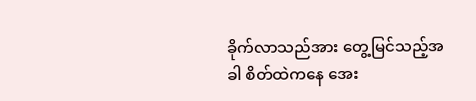ခိုက်လာသည်အား တွေ့မြင်သည့်အခါ စိတ်ထဲကနေ အေး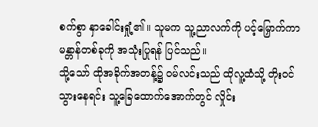စက်စွာ နှာခေါင်းရှုံ့၏။ သူမက သူ့ညာလက်ကို ပင့်မြှောက်ကာ မန္တာန်တစ်ခုကို အသုံးပြုရန် ပြင်သည်။
သို့သော် ထိုအခိုက်အတန့်၌ ဝမ်လင်းသည် ထိုလူ့ထံသို့ တိုးဝင်သွားနေရင်း သူ့ခြေထောက်အောက်တွင် လှိုင်း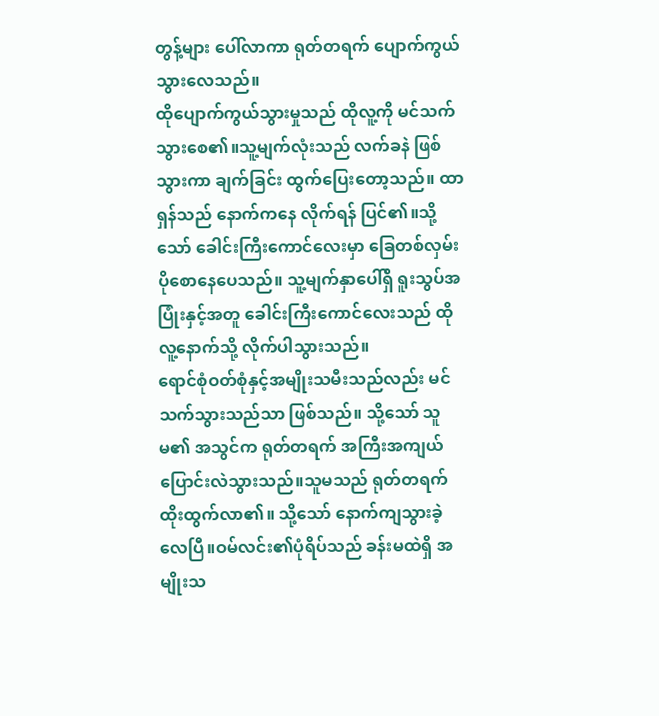တွန့်များ ပေါ်လာကာ ရုတ်တရက် ပျောက်ကွယ်သွားလေသည်။
ထိုပျောက်ကွယ်သွားမှုသည် ထိုလူ့ကို မင်သက်သွားစေ၏။သူ့မျက်လုံးသည် လက်ခနဲ ဖြစ်သွားကာ ချက်ခြင်း ထွက်ပြေးတော့သည်။ ထာရှန်သည် နောက်ကနေ လိုက်ရန် ပြင်၏။သို့သော် ခေါင်းကြီးကောင်လေးမှာ ခြေတစ်လှမ်း ပိုစောနေပေသည်။ သူ့မျက်နှာပေါ်ရှိ ရူးသွပ်အပြုံးနှင့်အတူ ခေါင်းကြီးကောင်လေးသည် ထိုလူ့နောက်သို့ လိုက်ပါသွားသည်။
ရောင်စုံဝတ်စုံနှင့်အမျိုးသမီးသည်လည်း မင်သက်သွားသည်သာ ဖြစ်သည်။ သို့သော် သူမ၏ အသွင်က ရုတ်တရက် အကြီးအကျယ် ပြောင်းလဲသွားသည်။သူမသည် ရုတ်တရက် ထိုးထွက်လာ၏။ သို့သော် နောက်ကျသွားခဲ့လေပြီ။ဝမ်လင်း၏ပုံရိပ်သည် ခန်းမထဲရှိ အမျိုးသ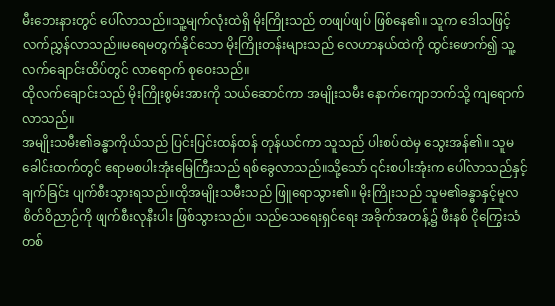မီးဘေးနားတွင် ပေါ်လာသည်။သူ့မျက်လုံးထဲရှိ မိုးကြိုးသည် တဖျပ်ဖျပ် ဖြစ်နေ၏။ သူက ဒေါသဖြင့် လက်ညွှန်လာသည်။မရေမတွက်နိုင်သော မိုးကြိုးတန်းများသည် လေဟာနယ်ထဲကို ထွင်းဖောက်၍ သူ့လက်ချောင်းထိပ်တွင် လာရောက် စုဝေးသည်။
ထိုလက်ချောင်းသည် မိုးကြိုးစွမ်းအားကို သယ်ဆောင်ကာ အမျိုးသမီး နောက်ကျောဘက်သို့ ကျရောက်လာသည်။
အမျိုးသမီး၏ခန္ဓာကိုယ်သည် ပြင်းပြင်းထန်ထန် တုန်ယင်ကာ သူသည် ပါးစပ်ထဲမှ သွေးအန်၏။ သူမခေါင်းထက်တွင် ဧရာမစပါးအုံးမြေကြီးသည် ရစ်ခွေလာသည်။သို့သော် ၎င်းစပါးအုံးက ပေါ်လာသည်နှင့် ချက်ခြင်း ပျက်စီးသွားရသည်။ထိုအမျိုးသမီးသည် ဖြူရောသွား၏။ မိုးကြိုးသည် သူမ၏ခန္ဓာနှင့်မူလစိတ်ဝိညာဉ်ကို ဖျက်စီးလုနီးပါး ဖြစ်သွားသည်။ သည်သေရေးရှင်ရေး အခိုက်အတန့်၌ ဖီးနစ် ငိုကြွေးသံတစ်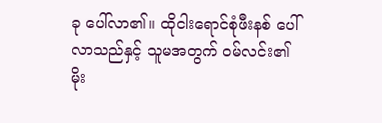ခု ပေါ်လာ၏။ ထိုငါးရောင်စုံဖီးနစ် ပေါ်လာသည်နှင့် သူမအတွက် ဝမ်လင်း၏ မိုး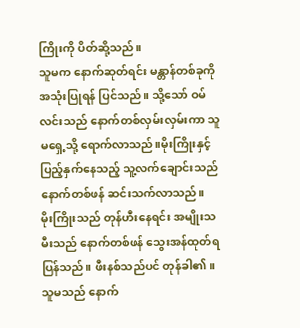ကြိုးကို ပိတ်ဆို့သည်။
သူမက နောက်ဆုတ်ရင်း မန္တာန်တစ်ခုကို အသုံးပြုရန် ပြင်သည်။ သို့သော် ဝမ်လင်းသည် နောက်တစ်လှမ်းလှမ်းကာ သူမရှေ့သို့ ရောက်လာသည်။မိုးကြိုးနှင့် ပြည့်နှက်နေသည့် သူ့လက်ချောင်းသည် နောက်တစ်ဖန် ဆင်းသက်လာသည်။
မိုးကြိုးသည် တုန်ဟီးနေရင်း အမျိုးသမီးသည် နောက်တစ်ဖန် သွေးအန်ထုတ်ရပြန်သည်။ ဖီးနစ်သည်ပင် တုန်ခါ၏။ သူမသည် နောက်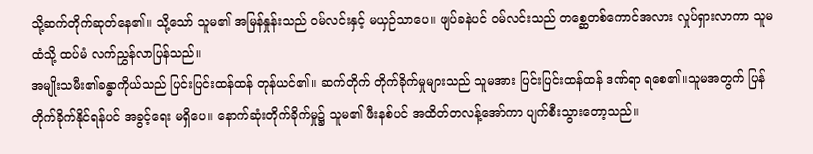သို့ဆက်တိုက်ဆုတ်နေ၏။ သို့သော် သူမ၏ အမြန်နှုန်းသည် ဝမ်လင်းနှင့် မယှဉ်သာပေ။ ဖျပ်ခနဲပင် ဝမ်လင်းသည် တစ္ဆေတစ်ကောင်အလား လှုပ်ရှားလာကာ သူမထံသို့ ထပ်မံ လက်ညွှန်လာပြန်သည်။
အမျိုးသမီး၏ခန္ဓာကိုယ်သည် ပြင်းပြင်းထန်ထန် တုန်ယင်၏။ ဆက်တိုက် တိုက်ခိုက်မှုများသည် သူမအား ပြင်းပြင်းထန်ထန် ဒဏ်ရာ ရစေ၏။သူမအတွက် ပြန်တိုက်ခိုက်နိုင်ရန်ပင် အခွင့်ရေး မရှိပေ။ နောက်ဆုံးတိုက်ခိုက်မှု၌ သူမ၏ ဖီးနစ်ပင် အထိတ်တလန့်အော်ကာ ပျက်စီးသွားတော့သည်။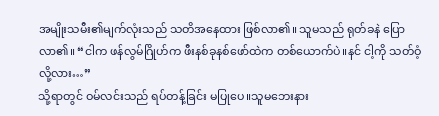အမျိုးသမီး၏မျက်လုံးသည် သတိအနေထား ဖြစ်လာ၏။ သူမသည် ရုတ်ခနဲ ပြောလာ၏။ “ငါက ဖန်လွမ်ဂြိုဟ်က ဖီးနစ်ခုနစ်ဖော်ထဲက တစ်ယောက်ပဲ။နင် ငါ့ကို သတ်ဝံ့လို့လား…”
သို့ရာတွင် ဝမ်လင်းသည် ရပ်တန့်ခြင်း မပြုပေ။သူမဘေးနား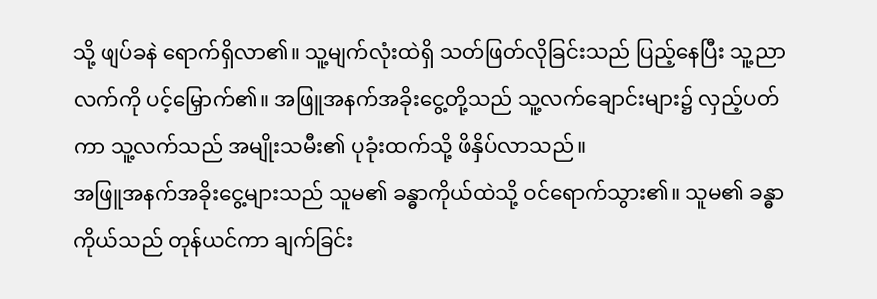သို့ ဖျပ်ခနဲ ရောက်ရှိလာ၏။ သူ့မျက်လုံးထဲရှိ သတ်ဖြတ်လိုခြင်းသည် ပြည့်နေပြီး သူ့ညာလက်ကို ပင့်မြှောက်၏။ အဖြူအနက်အခိုးငွေ့တို့သည် သူ့လက်ချောင်းများ၌ လှည့်ပတ်ကာ သူ့လက်သည် အမျိုးသမီး၏ ပုခုံးထက်သို့ ဖိနှိပ်လာသည်။
အဖြူအနက်အခိုးငွေ့များသည် သူမ၏ ခန္ဓာကိုယ်ထဲသို့ ဝင်ရောက်သွား၏။ သူမ၏ ခန္ဓာကိုယ်သည် တုန်ယင်ကာ ချက်ခြင်း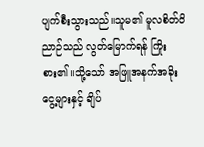ပျက်စီးသွားသည်။သူမ၏ မူလစိတ်ဝိညာဉ်သည် လွတ်မြောက်ရန် ကြိုးစား၏။သို့သော် အဖြူအနက်အခိုးငွေ့များနှင့် ချိပ်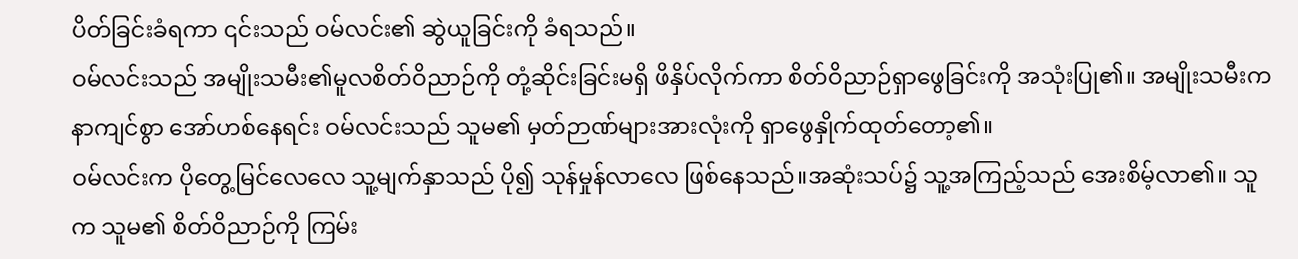ပိတ်ခြင်းခံရကာ ၎င်းသည် ဝမ်လင်း၏ ဆွဲယူခြင်းကို ခံရသည်။
ဝမ်လင်းသည် အမျိုးသမီး၏မူလစိတ်ဝိညာဉ်ကို တုံ့ဆိုင်းခြင်းမရှိ ဖိနှိပ်လိုက်ကာ စိတ်ဝိညာဉ်ရှာဖွေခြင်းကို အသုံးပြု၏။ အမျိုးသမီးက နာကျင်စွာ အော်ဟစ်နေရင်း ဝမ်လင်းသည် သူမ၏ မှတ်ဉာဏ်များအားလုံးကို ရှာဖွေနှိုက်ထုတ်တော့၏။
ဝမ်လင်းက ပိုတွေ့မြင်လေလေ သူ့မျက်နှာသည် ပို၍ သုန်မှုန်လာလေ ဖြစ်နေသည်။အဆုံးသပ်၌ သူ့အကြည့်သည် အေးစိမ့်လာ၏။ သူက သူမ၏ စိတ်ဝိညာဉ်ကို ကြမ်း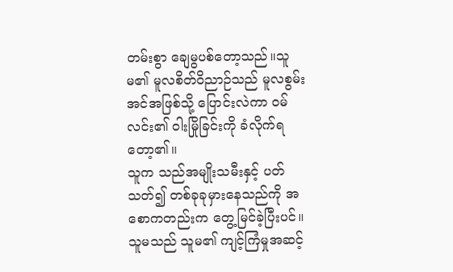တမ်းစွာ ချေမွပစ်တော့သည်။သူမ၏ မူလစိတ်ဝိညာဉ်သည် မူလစွမ်းအင်အဖြစ်သို့ ပြောင်းလဲကာ ဝမ်လင်း၏ ဝါးမြိုခြင်းကို ခံလိုက်ရတော့၏။
သူက သည်အမျိုးသမီးနှင့် ပတ်သတ်၍ တစ်ခုခုမှားနေသည်ကို အစောကတည်းက တွေ့မြင်ခဲ့ပြီးပင်။ သူမသည် သူမ၏ ကျင့်ကြံမှုအဆင့်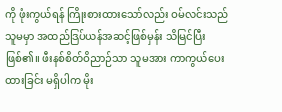ကို ဖုံးကွယ်ရန် ကြိုးစားထားသော်လည်း ဝမ်လင်းသည် သူမမှာ အထည်ဒြပ်ယန်အဆင့်ဖြစ်မှန်း သိမြင်ပြီး ဖြစ်၏။ ဖီးနစ်စိတ်ဝိညာဉ်သာ သူမအား ကာကွယ်ပေးထားခြင်း မရှိပါက မိုး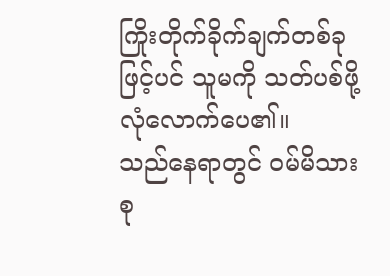ကြိုးတိုက်ခိုက်ချက်တစ်ခုဖြင့်ပင် သူမကို သတ်ပစ်ဖို့ လုံလောက်ပေ၏။
သည်နေရာတွင် ဝမ်မိသားစု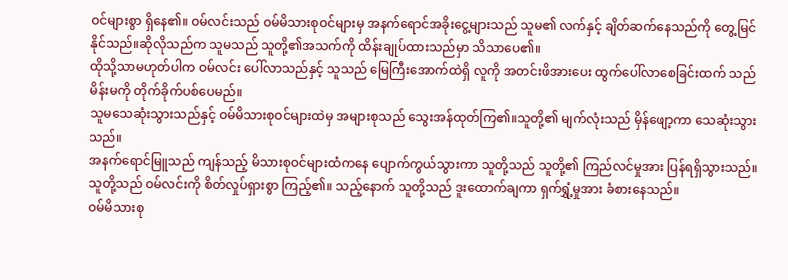ဝင်များစွာ ရှိနေ၏။ ဝမ်လင်းသည် ဝမ်မိသားစုဝင်များမှ အနက်ရောင်အခိုးငွေ့များသည် သူမ၏ လက်နှင့် ချိတ်ဆက်နေသည်ကို တွေ့မြင်နိုင်သည်။ဆိုလိုသည်က သူမသည် သူတို့၏အသက်ကို ထိန်းချုပ်ထားသည်မှာ သိသာပေ၏။
ထိုသို့သာမဟုတ်ပါက ဝမ်လင်း ပေါ်လာသည်နှင့် သူသည် မြေကြီးအောက်ထဲရှိ လူကို အတင်းဖိအားပေး ထွက်ပေါ်လာစေခြင်းထက် သည်မိန်းမကို တိုက်ခိုက်ပစ်ပေမည်။
သူမသေဆုံးသွားသည်နှင့် ဝမ်မိသားစုဝင်များထဲမှ အများစုသည် သွေးအန်ထုတ်ကြ၏။သူတို့၏ မျက်လုံးသည် မှိန်ဖျော့ကာ သေဆုံးသွားသည်။
အနက်ရောင်မြူသည် ကျန်သည့် မိသားစုဝင်များထံကနေ ပျောက်ကွယ်သွားကာ သူတို့သည် သူတို့၏ ကြည်လင်မှုအား ပြန်ရရှိသွားသည်။သူတို့သည် ဝမ်လင်းကို စိတ်လှုပ်ရှားစွာ ကြည့်၏။ သည့်နောက် သူတို့သည် ဒူးထောက်ချကာ ရှက်ရွှံ့မှုအား ခံစားနေသည်။
ဝမ်မိသားစု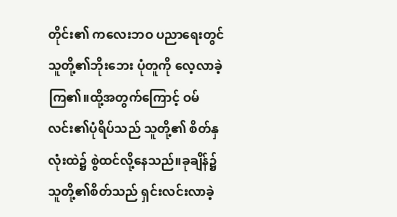တိုင်း၏ ကလေးဘဝ ပညာရေးတွင် သူတို့၏ဘိုးဘေး ပုံတူကို လေ့လာခဲ့ကြ၏။ထို့အတွက်ကြောင့် ဝမ်လင်း၏ပုံရိပ်သည် သူတို့၏ စိတ်နှလုံးထဲ၌ စွဲထင်လို့နေသည်။ခုချိန်၌ သူတို့၏စိတ်သည် ရှင်းလင်းလာခဲ့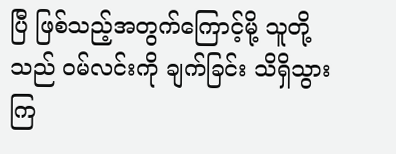ပြီ ဖြစ်သည့်အတွက်ကြောင့်မို့ သူတို့သည် ဝမ်လင်းကို ချက်ခြင်း သိရှိသွားကြ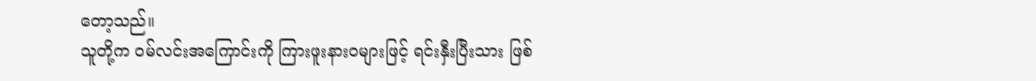တော့သည်။
သူတို့က ဝမ်လင်းအကြောင်းကို ကြားဖူးနားဝများဖြင့် ရင်းနှီးပြီးသား ဖြစ်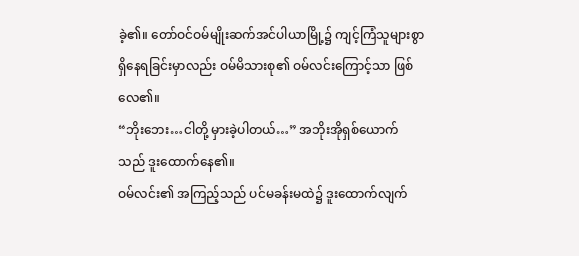ခဲ့၏။ တော်ဝင်ဝမ်မျိုးဆက်အင်ပါယာမြို့၌ ကျင့်ကြံသူများစွာ ရှိနေရခြင်းမှာလည်း ဝမ်မိသားစု၏ ဝမ်လင်းကြောင့်သာ ဖြစ်လေ၏။
“ဘိုးဘေး…ငါတို့ မှားခဲ့ပါတယ်…” အဘိုးအိုရှစ်ယောက်သည် ဒူးထောက်နေ၏။
ဝမ်လင်း၏ အကြည့်သည် ပင်မခန်းမထဲ၌ ဒူးထောက်လျက်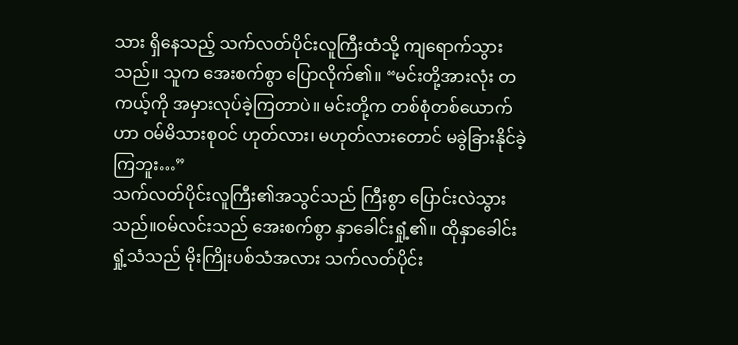သား ရှိနေသည့် သက်လတ်ပိုင်းလူကြီးထံသို့ ကျရောက်သွားသည်။ သူက အေးစက်စွာ ပြောလိုက်၏။ “မင်းတို့အားလုံး တကယ့်ကို အမှားလုပ်ခဲ့ကြတာပဲ။ မင်းတို့က တစ်စုံတစ်ယောက်ဟာ ဝမ်မိသားစုဝင် ဟုတ်လား၊ မဟုတ်လားတောင် မခွဲခြားနိုင်ခဲ့ကြဘူး…”
သက်လတ်ပိုင်းလူကြီး၏အသွင်သည် ကြီးစွာ ပြောင်းလဲသွားသည်။ဝမ်လင်းသည် အေးစက်စွာ နှာခေါင်းရှုံ့၏။ ထိုနှာခေါင်းရှုံ့သံသည် မိုးကြိုးပစ်သံအလား သက်လတ်ပိုင်း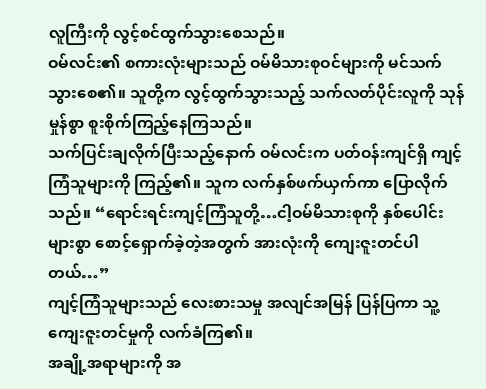လူကြီးကို လွင့်စင်ထွက်သွားစေသည်။
ဝမ်လင်း၏ စကားလုံးများသည် ဝမ်မိသားစုဝင်များကို မင်သက်သွားစေ၏။ သူတို့က လွင့်ထွက်သွားသည့် သက်လတ်ပိုင်းလူကို သုန်မှုန်စွာ စူးစိုက်ကြည့်နေကြသည်။
သက်ပြင်းချလိုက်ပြီးသည့်နောက် ဝမ်လင်းက ပတ်ဝန်းကျင်ရှိ ကျင့်ကြံသူများကို ကြည့်၏။ သူက လက်နှစ်ဖက်ယှက်ကာ ပြောလိုက်သည်။ “ရောင်းရင်းကျင့်ကြံသူတို့…ငါ့ဝမ်မိသားစုကို နှစ်ပေါင်းများစွာ စောင့်ရှောက်ခဲ့တဲ့အတွက် အားလုံးကို ကျေးဇူးတင်ပါတယ်…”
ကျင့်ကြံသူများသည် လေးစားသမှု အလျင်အမြန် ပြန်ပြကာ သူ့ကျေးဇူးတင်မှုကို လက်ခံကြ၏။
အချို့အရာများကို အ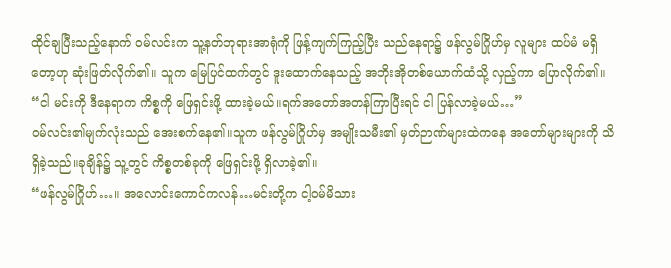ထိုင်ချပြီးသည့်နောက် ဝမ်လင်းက သူ့နတ်ဘုရားအာရုံကို ဖြန့်ကျက်ကြည့်ပြီး သည်နေရာ၌ ဖန်လွမ်ဂြိုဟ်မှ လူများ ထပ်မံ မရှိတော့ဟု ဆုံးဖြတ်လိုက်၏။ သူက မြေပြင်ထက်တွင် ဒူးထောက်နေသည့် အဘိုးအိုတစ်ယောက်ထံသို့ လှည့်ကာ ပြောလိုက်၏။ “ငါ မင်းကို ဒီနေရာက ကိစ္စကို ဖြေရှင်းဖို့ ထားခဲ့မယ်။ရက်အတော်အတန်ကြာပြီးရင် ငါ ပြန်လာခဲ့မယ်…”
ဝမ်လင်း၏မျက်လုံးသည် အေးစက်နေ၏။သူက ဖန်လွမ်ဂြိုဟ်မှ အမျိုးသမီး၏ မှတ်ဉာဏ်များထဲကနေ အတော်များများကို သိရှိခဲ့သည်။ခုချိန်၌ သူ့တွင် ကိစ္စတစ်ခုကို ဖြေရှင်းဖို့ ရှိလာခဲ့၏။
“ဖန်လွမ်ဂြိုဟ်…။ အလောင်းကောင်ကလန်…မင်းတို့က ငါ့ဝမ်မိသား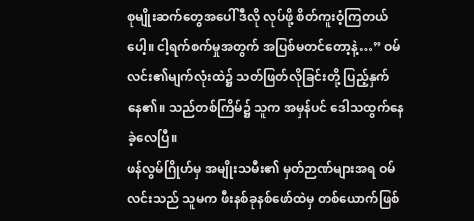စုမျိုးဆက်တွေအပေါ် ဒီလို လုပ်ဖို့ စိတ်ကူးဝံ့ကြတယ်ပေါ့။ ငါ့ရက်စက်မှုအတွက် အပြစ်မတင်တော့နဲ့…” ဝမ်လင်း၏မျက်လုံးထဲ၌ သတ်ဖြတ်လိုခြင်းတို့ ပြည့်နှက်နေ၏။ သည်တစ်ကြိမ်၌ သူက အမှန်ပင် ဒေါသထွက်နေခဲ့လေပြီ။
ဖန်လွမ်ဂြိုဟ်မှ အမျိုးသမီး၏ မှတ်ဉာဏ်များအရ ဝမ်လင်းသည် သူမက ဖီးနစ်ခုနစ်ဖော်ထဲမှ တစ်ယောက်ဖြစ်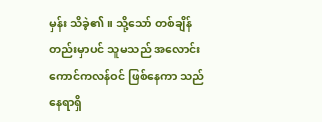မှန်း သိခဲ့၏။ သို့သော် တစ်ချိန်တည်းမှာပင် သူမသည် အလောင်းကောင်ကလန်ဝင် ဖြစ်နေကာ သည်နေရာရှိ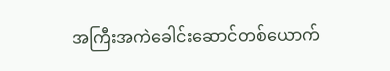အကြီးအကဲခေါင်းဆောင်တစ်ယောက်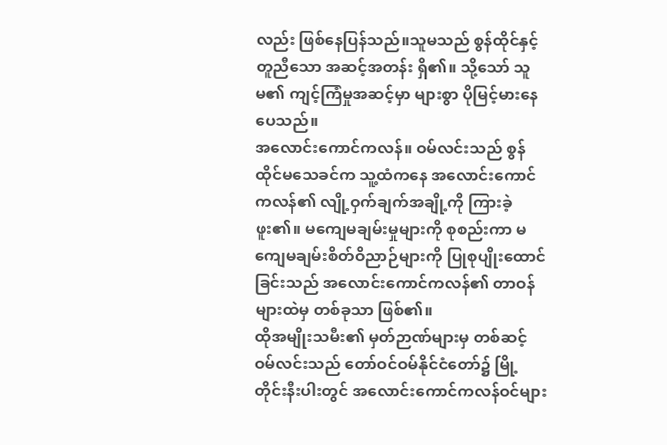လည်း ဖြစ်နေပြန်သည်။သူမသည် စွန်ထိုင်နှင့် တူညီသော အဆင့်အတန်း ရှိ၏။ သို့သော် သူမ၏ ကျင့်ကြံမှုအဆင့်မှာ များစွာ ပိုမြင့်မားနေပေသည်။
အလောင်းကောင်ကလန်။ ဝမ်လင်းသည် စွန်ထိုင်မသေခင်က သူ့ထံကနေ အလောင်းကောင်ကလန်၏ လျို့ဝှက်ချက်အချို့ကို ကြားခဲ့ဖူး၏။ မကျေမချမ်းမှုများကို စုစည်းကာ မကျေမချမ်းစိတ်ဝိညာဉ်များကို ပြုစုပျိုးထောင်ခြင်းသည် အလောင်းကောင်ကလန်၏ တာဝန်များထဲမှ တစ်ခုသာ ဖြစ်၏။
ထိုအမျိုးသမီး၏ မှတ်ဉာဏ်များမှ တစ်ဆင့် ဝမ်လင်းသည် တော်ဝင်ဝမ်နိုင်ငံတော်၌ မြို့တိုင်းနီးပါးတွင် အလောင်းကောင်ကလန်ဝင်များ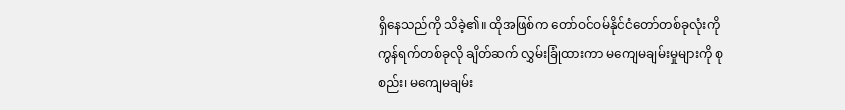ရှိနေသည်ကို သိခဲ့၏။ ထိုအဖြစ်က တော်ဝင်ဝမ်နိုင်ငံတော်တစ်ခုလုံးကို ကွန်ရက်တစ်ခုလို ချိတ်ဆက် လွှမ်းခြုံထားကာ မကျေမချမ်းမှုများကို စုစည်း၊ မကျေမချမ်း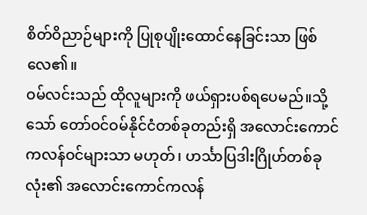စိတ်ဝိညာဉ်များကို ပြုစုပျိုးထောင်နေခြင်းသာ ဖြစ်လေ၏။
ဝမ်လင်းသည် ထိုလူများကို ဖယ်ရှားပစ်ရပေမည်။သို့သော် တော်ဝင်ဝမ်နိုင်ငံတစ်ခုတည်းရှိ အလောင်းကောင်ကလန်ဝင်များသာ မဟုတ်၊ ဟင်္သာပြဒါးဂြိုဟ်တစ်ခုလုံး၏ အလောင်းကောင်ကလန်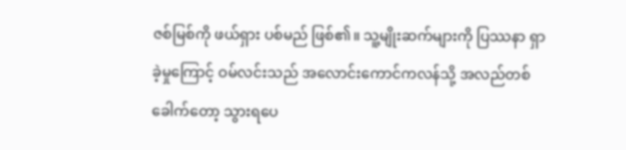ဇစ်မြစ်ကို ဖယ်ရှား ပစ်မည် ဖြစ်၏။ သူ့မျိုးဆက်များကို ပြဿနာ ရှာခဲ့မှုကြောင့် ဝမ်လင်းသည် အလောင်းကောင်ကလန်သို့ အလည်တစ်ခေါက်တော့ သွားရပေ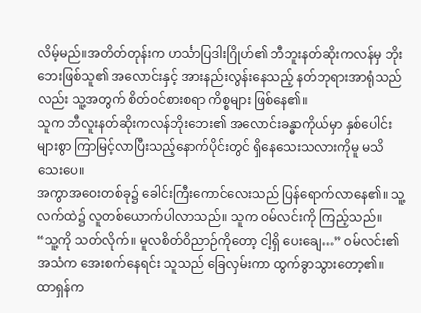လိမ့်မည်။အတိတ်တုန်းက ဟင်္သာပြဒါးဂြိုဟ်၏ ဘီဘူးနတ်ဆိုးကလန်မှ ဘိုးဘေးဖြစ်သူ၏ အလောင်းနှင့် အားနည်းလွန်းနေသည့် နတ်ဘုရားအာရုံသည်လည်း သူ့အတွက် စိတ်ဝင်စားစရာ ကိစ္စများ ဖြစ်နေ၏။
သူက ဘီလူးနတ်ဆိုးကလန်ဘိုးဘေး၏ အလောင်းခန္ဓာကိုယ်မှာ နှစ်ပေါင်းများစွာ ကြာမြင့်လာပြီးသည့်နောက်ပိုင်းတွင် ရှိနေသေးသလားကိုမူ မသိသေးပေ။
အကွာအဝေးတစ်ခု၌ ခေါင်းကြီးကောင်လေးသည် ပြန်ရောက်လာနေ၏။ သူ့လက်ထဲ၌ လူတစ်ယောက်ပါလာသည်။ သူက ဝမ်လင်းကို ကြည့်သည်။
“သူ့ကို သတ်လိုက်။ မူလစိတ်ဝိညာဉ်ကိုတော့ ငါ့ရှိ ပေးချေ…” ဝမ်လင်း၏အသံက အေးစက်နေရင်း သူသည် ခြေလှမ်းကာ ထွက်ခွာသွားတော့၏။
ထာရှန်က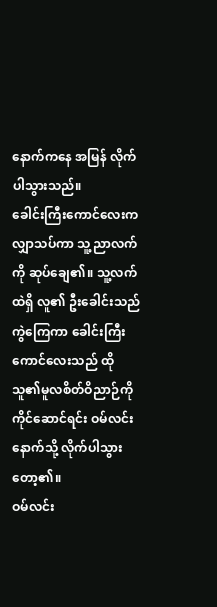နောက်ကနေ အမြန် လိုက်ပါသွားသည်။
ခေါင်းကြီးကောင်လေးက လျှာသပ်ကာ သူ့ညာလက်ကို ဆုပ်ချေ၏။ သူ့လက်ထဲရှိ လူ၏ ဦးခေါင်းသည် ကွဲကြေကာ ခေါင်းကြီးကောင်လေးသည် ထိုသူ၏မူလစိတ်ဝိညာဉ်ကို ကိုင်ဆောင်ရင်း ဝမ်လင်းနောက်သို့ လိုက်ပါသွားတော့၏။
ဝမ်လင်း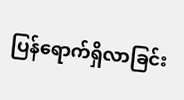ပြန်ရောက်ရှိလာခြင်း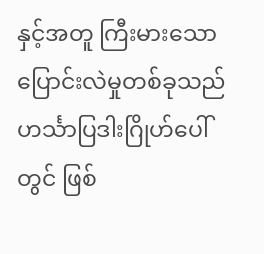နှင့်အတူ ကြီးမားသောပြောင်းလဲမှုတစ်ခုသည် ဟင်္သာပြဒါးဂြိုဟ်ပေါ်တွင် ဖြစ်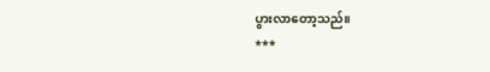ပွားလာတော့သည်။
***